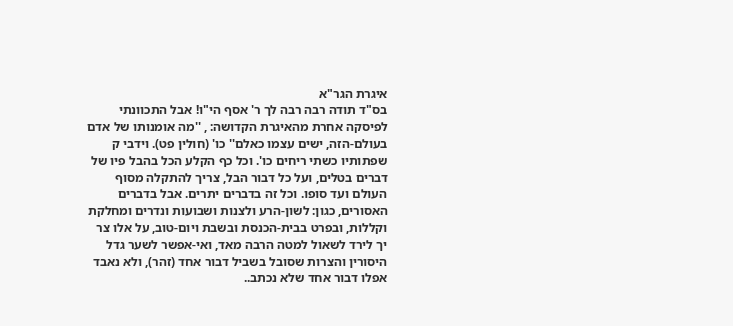איגרת הגר"א
בס"ד תודה רבה רבה לך ר' אסף הי"ו! אבל התכוונתי לפיסקה אחרת מהאיגרת הקדושה: , ''מה אומנותו של אדם בעולם-הזה, ישים עצמו כאלם'' כו' (חולין פט). וידבי ק שפתותיו כשתי ריחים כו'. וכל כף הקלע הכל בהבל פיו של דברים בטלים, ועל כל דבור הבל, צריך להתקלה מסוף העולם ועד סופו. וכל זה בדברים יתרים. אבל בדברים האסורים, כגון: לשון-הרע ולצנות ושבועות ונדרים ומחלקת וקללות, ובפרט בבית-הכנסת ובשבת ויום-טוב, על אלו צר יך לירד לשאול למטה הרבה מאד, ואי-אפשר לשער גדל היסורין והצרות שסובל בשביל דבור אחד (זהר), ולא נאבד אפלו דבור אחד שלא נכתב..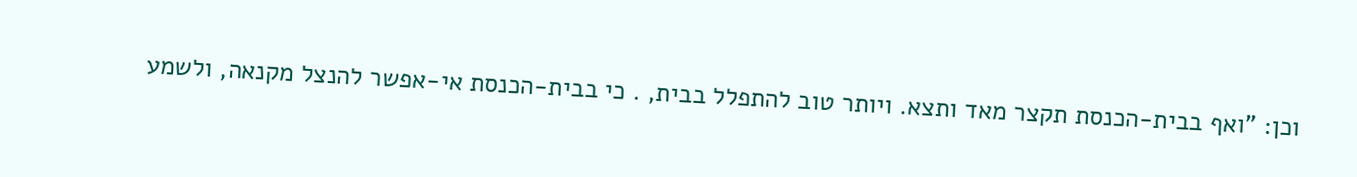וכן: "ואף בבית-הכנסת תקצר מאד ותצא. ויותר טוב להתפלל בבית, . כי בבית-הכנסת אי-אפשר להנצל מקנאה, ולשמע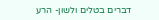דברים בטלים ולשון- הרע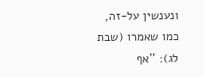ונענשין על-זה, כמו שאמרו (שבת לג): ''אף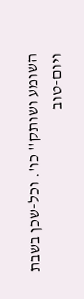השומע ושותק'' כו'. וכל-שכן בשבת ויום-טוב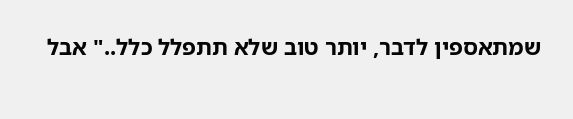שמתאספין לדבר, יותר טוב שלא תתפלל כלל.." אבל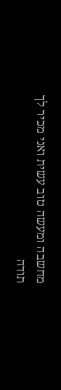מחשבה ומעשה טוב עשית ואני מכיר לך תודה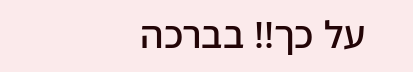על כך!! בברכה